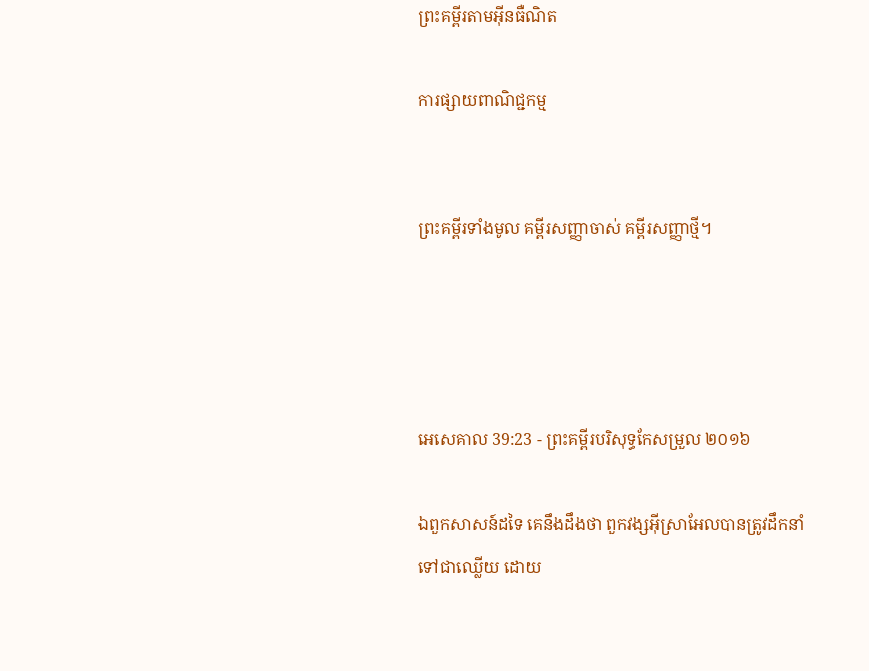ព្រះគម្ពីរតាមអ៊ីនធឺណិត

ការផ្សាយពាណិជ្ជកម្ម


ព្រះគម្ពីរទាំងមូល គម្ពីរសញ្ញាចាស់ គម្ពីរសញ្ញាថ្មី។




អេ‌សេ‌គាល 39:23 - ព្រះគម្ពីរបរិសុទ្ធកែសម្រួល ២០១៦

ឯពួកសាសន៍ដទៃ គេនឹងដឹងថា ពួកវង្សអ៊ីស្រា‌អែលបានត្រូវដឹក‌នាំទៅជាឈ្លើយ ដោយ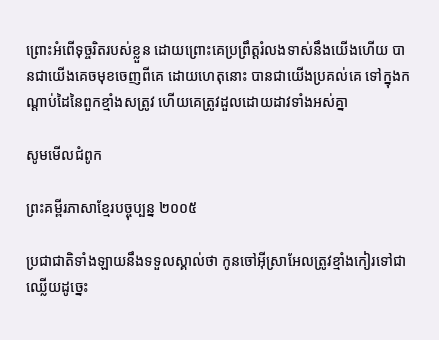ព្រោះអំពើទុច្ចរិតរបស់ខ្លួន ដោយព្រោះគេប្រព្រឹត្តរំលងទាស់នឹងយើងហើយ បានជាយើងគេចមុខចេញពីគេ ដោយហេតុនោះ បានជាយើងប្រគល់គេ ទៅក្នុងកណ្ដាប់ដៃនៃពួកខ្មាំងសត្រូវ ហើយគេត្រូវដួលដោយដាវទាំងអស់គ្នា

សូមមើលជំពូក

ព្រះគម្ពីរភាសាខ្មែរបច្ចុប្បន្ន ២០០៥

ប្រជា‌ជាតិទាំង‌ឡាយនឹងទទួលស្គាល់ថា កូនចៅអ៊ីស្រា‌អែលត្រូវខ្មាំងកៀរទៅជាឈ្លើយដូច្នេះ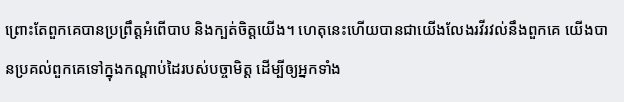ព្រោះតែពួកគេបានប្រព្រឹត្តអំពើបាប និងក្បត់ចិត្តយើង។ ហេតុនេះហើយបានជាយើងលែងរវី‌រវល់នឹងពួកគេ យើងបានប្រគល់ពួកគេទៅក្នុងកណ្ដាប់ដៃរបស់បច្ចា‌មិត្ត ដើម្បីឲ្យអ្នកទាំង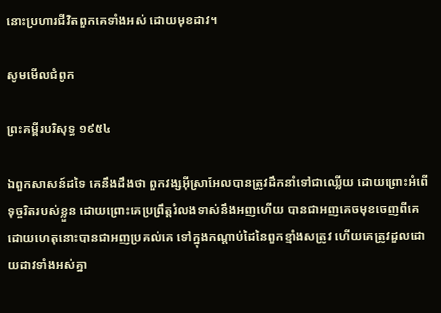នោះប្រហារជីវិតពួកគេទាំងអស់ ដោយមុខដាវ។

សូមមើលជំពូក

ព្រះគម្ពីរបរិសុទ្ធ ១៩៥៤

ឯពួកសាសន៍ដទៃ គេនឹងដឹងថា ពួកវង្សអ៊ីស្រាអែលបានត្រូវដឹក‌នាំទៅជាឈ្លើយ ដោយព្រោះអំពើទុច្ចរិតរបស់ខ្លួន ដោយព្រោះគេប្រព្រឹត្តរំលងទាស់នឹងអញហើយ បានជាអញគេចមុខចេញពីគេ ដោយហេតុនោះបានជាអញប្រគល់គេ ទៅក្នុងកណ្តាប់ដៃនៃពួកខ្មាំងសត្រូវ ហើយគេត្រូវដួលដោយដាវទាំងអស់គ្នា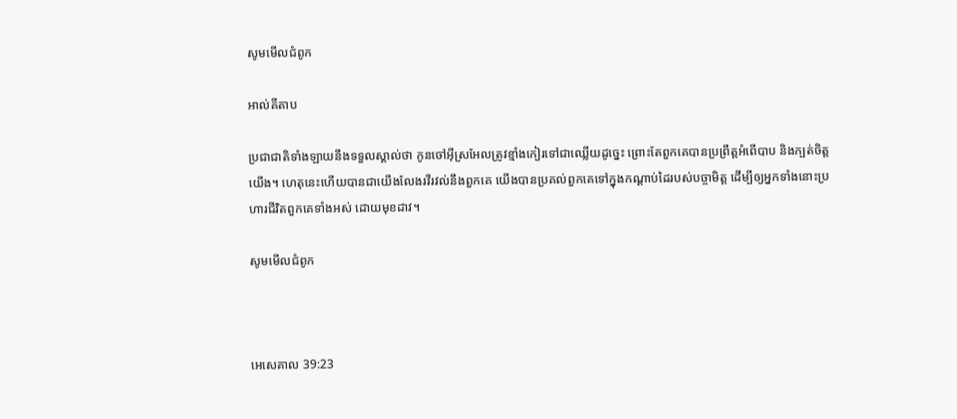សូមមើលជំពូក

អាល់គីតាប

ប្រជា‌ជាតិទាំង‌ឡាយនឹងទទួលស្គាល់ថា កូនចៅអ៊ីស្រ‌អែលត្រូវខ្មាំងកៀរទៅជាឈ្លើយដូច្នេះ ព្រោះតែពួកគេបានប្រព្រឹត្តអំពើបាប និងក្បត់ចិត្តយើង។ ហេតុនេះហើយបានជាយើងលែងរវី‌រវល់នឹងពួកគេ យើងបានប្រគល់ពួកគេទៅក្នុងកណ្ដាប់ដៃរបស់បច្ចា‌មិត្ត ដើម្បីឲ្យអ្នកទាំងនោះប្រហារជីវិតពួកគេទាំងអស់ ដោយមុខដាវ។

សូមមើលជំពូក



អេ‌សេ‌គាល 39:23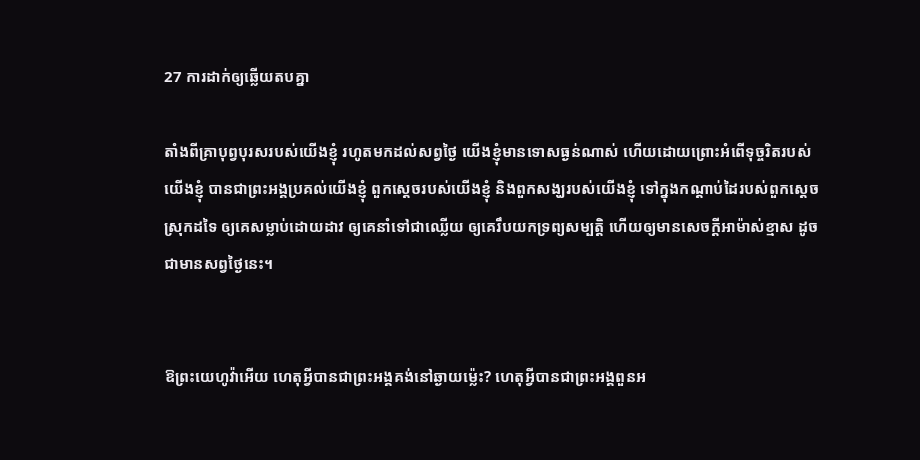27 ការដាក់ឲ្យឆ្លើយតបគ្នា

តាំងពីគ្រាបុព្វ‌បុរសរបស់យើងខ្ញុំ រហូតមកដល់សព្វថ្ងៃ យើងខ្ញុំមានទោសធ្ងន់ណាស់ ហើយដោយព្រោះអំពើទុច្ចរិតរបស់យើងខ្ញុំ បានជាព្រះ‌អង្គប្រគល់យើងខ្ញុំ ពួកស្តេចរបស់យើងខ្ញុំ និងពួកសង្ឃរបស់យើងខ្ញុំ ទៅក្នុងកណ្ដាប់ដៃរបស់ពួកស្តេចស្រុកដទៃ ឲ្យគេសម្លាប់ដោយដាវ ឲ្យគេនាំទៅជាឈ្លើយ ឲ្យគេរឹបយកទ្រព្យសម្បត្តិ ហើយឲ្យមានសេចក្ដីអាម៉ាស់ខ្មាស ដូចជាមានសព្វថ្ងៃនេះ។


ឱព្រះ‌យេហូវ៉ាអើយ ហេតុអ្វីបានជាព្រះ‌អង្គគង់នៅឆ្ងាយម៉្លេះ? ហេតុអ្វីបានជាព្រះ‌អង្គពួនអ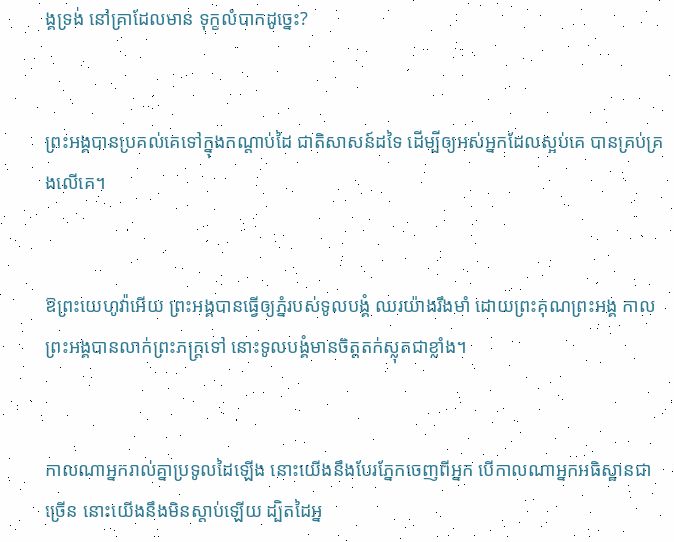ង្គទ្រង់ នៅគ្រាដែលមាន ទុក្ខលំបាកដូច្នេះ?


ព្រះ‌អង្គបានប្រគល់គេទៅក្នុងកណ្ដាប់ដៃ ជាតិសាសន៍ដទៃ ដើម្បីឲ្យអស់អ្នកដែលស្អប់គេ បានគ្រប់‌គ្រងលើគេ។


ឱព្រះ‌យេហូវ៉ាអើយ ព្រះ‌អង្គបានធ្វើឲ្យភ្នំរបស់ទូល‌បង្គំ ឈរយ៉ាងរឹងមាំ ដោយព្រះ‌គុណព្រះ‌អង្គ កាលព្រះ‌អង្គបានលាក់ព្រះភក្ត្រទៅ នោះទូល‌បង្គំមានចិត្តតក់‌ស្លុតជាខ្លាំង។


កាលណាអ្នករាល់គ្នាប្រទូលដៃឡើង នោះយើងនឹងបែរភ្នែកចេញពីអ្នក បើកាលណាអ្នកអធិ‌ស្ឋានជាច្រើន នោះយើងនឹងមិនស្តាប់ឡើយ ដ្បិតដៃអ្ន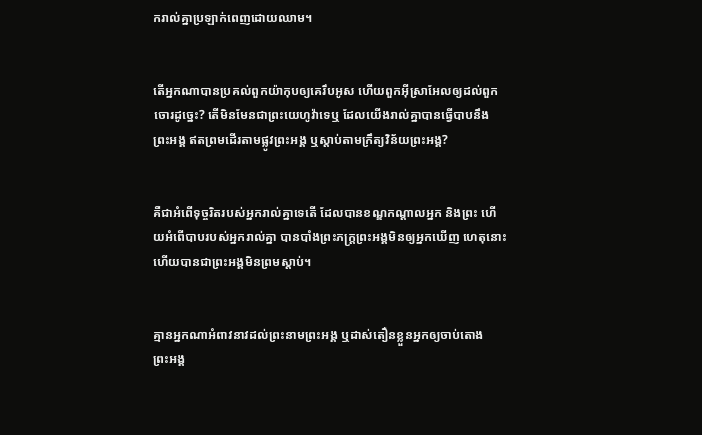ករាល់គ្នាប្រឡាក់ពេញដោយឈាម។


តើអ្នកណាបានប្រគល់ពួកយ៉ាកុបឲ្យគេរឹបអូស ហើយពួកអ៊ីស្រា‌អែលឲ្យដល់ពួកចោរដូច្នេះ? តើមិនមែនជាព្រះ‌យេហូវ៉ាទេឬ ដែលយើងរាល់គ្នាបានធ្វើបាបនឹងព្រះ‌អង្គ ឥតព្រមដើរតាមផ្លូវព្រះ‌អង្គ ឬស្តាប់តាមក្រឹត្យ‌វិន័យព្រះ‌អង្គ?


គឺជាអំពើទុច្ចរិតរបស់អ្នករាល់គ្នាទេតើ ដែលបានខណ្ឌកណ្ដាលអ្នក និងព្រះ ហើយអំពើបាបរបស់អ្នករាល់គ្នា បានបាំងព្រះ‌ភក្ត្រព្រះ‌អង្គមិនឲ្យអ្នកឃើញ ហេតុនោះហើយបានជាព្រះ‌អង្គមិនព្រមស្តាប់។


គ្មានអ្នកណាអំពាវ‌នាវដល់ព្រះ‌នាមព្រះ‌អង្គ ឬដាស់‌តឿនខ្លួនអ្នកឲ្យចាប់តោងព្រះ‌អង្គ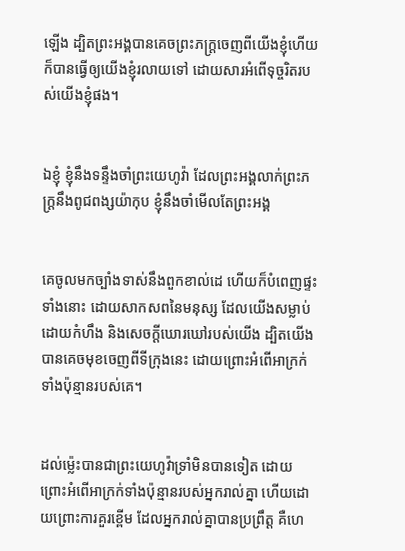ឡើង ដ្បិតព្រះ‌អង្គបានគេចព្រះ‌ភក្ត្រចេញពីយើងខ្ញុំហើយ ក៏បានធ្វើឲ្យយើងខ្ញុំរលាយទៅ ដោយ‌សារអំពើទុច្ចរិតរបស់យើងខ្ញុំផង។


ឯខ្ញុំ ខ្ញុំនឹងទន្ទឹងចាំព្រះ‌យេហូវ៉ា ដែលព្រះ‌អង្គលាក់ព្រះ‌ភក្ត្រនឹងពូជ‌ពង្សយ៉ាកុប ខ្ញុំនឹងចាំមើលតែព្រះ‌អង្គ


គេចូលមកច្បាំងទាស់នឹងពួកខាល់ដេ ហើយក៏បំពេញផ្ទះទាំងនោះ ដោយសាក‌សពនៃមនុស្ស ដែលយើងសម្លាប់ ដោយកំហឹង និងសេចក្ដីឃោរ‌ឃៅរបស់យើង ដ្បិតយើងបានគេចមុខចេញពីទីក្រុងនេះ ដោយព្រោះអំពើអាក្រក់ទាំងប៉ុន្មានរបស់គេ។


ដល់‌ម៉្លេះបានជាព្រះ‌យេហូវ៉ាទ្រាំមិនបានទៀត ដោយព្រោះអំពើអាក្រក់ទាំងប៉ុន្មានរបស់អ្នករាល់គ្នា ហើយដោយព្រោះការគួរខ្ពើម ដែលអ្នករាល់គ្នាបានប្រព្រឹត្ត គឺហេ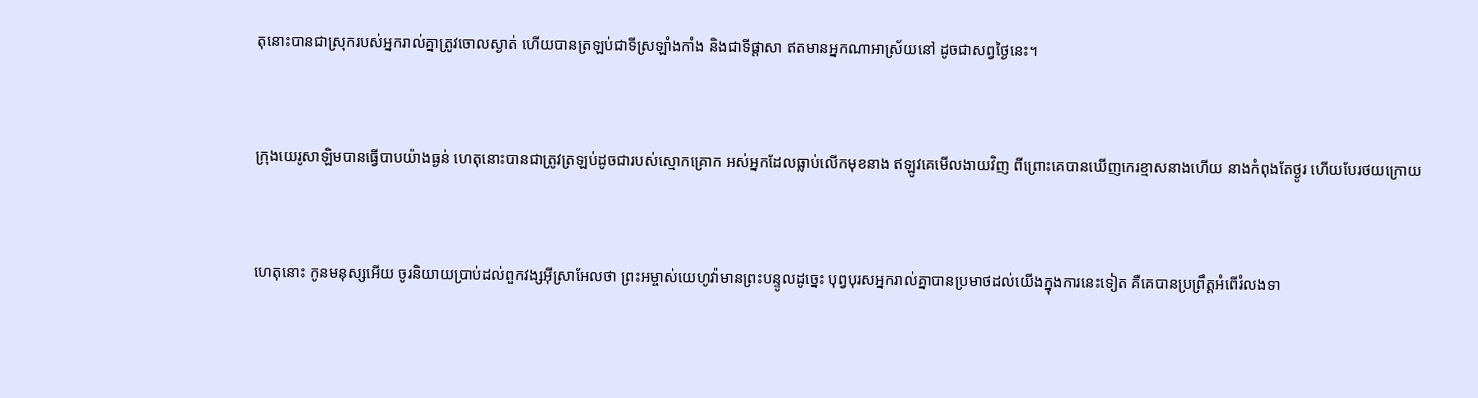តុនោះបានជាស្រុករបស់អ្នករាល់គ្នាត្រូវចោលស្ងាត់ ហើយបានត្រឡប់ជាទីស្រឡាំង‌កាំង និងជាទីផ្ដាសា ឥតមានអ្នកណាអាស្រ័យនៅ ដូចជាសព្វថ្ងៃនេះ។


ក្រុងយេរូ‌សាឡិមបានធ្វើបាបយ៉ាងធ្ងន់ ហេតុនោះបានជាត្រូវត្រឡប់ដូចជារបស់ស្មោក‌គ្រោក អស់អ្នកដែលធ្លាប់លើកមុខនាង ឥឡូវគេមើលងាយវិញ ពីព្រោះគេបានឃើញកេរ‌ខ្មាសនាងហើយ នាងកំពុងតែថ្ងូរ ហើយបែរថយក្រោយ


ហេតុនោះ កូនមនុស្សអើយ ចូរនិយាយប្រាប់ដល់ពួកវង្សអ៊ីស្រា‌អែលថា ព្រះ‌អម្ចាស់‌យេហូវ៉ាមានព្រះ‌បន្ទូលដូច្នេះ បុព្វ‌បុរសអ្នករាល់គ្នាបានប្រមាថដល់យើងក្នុងការនេះទៀត គឺគេបានប្រព្រឹត្តអំពើរំលងទា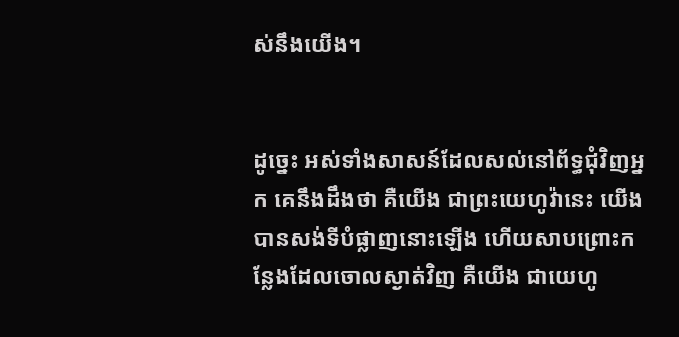ស់នឹងយើង។


ដូច្នេះ អស់ទាំងសាសន៍ដែលសល់នៅព័ទ្ធជុំ‌វិញអ្នក គេនឹងដឹងថា គឺយើង ជាព្រះ‌យេហូវ៉ានេះ យើងបានសង់ទីបំផ្លាញនោះឡើង ហើយសាប‌ព្រោះកន្លែងដែលចោលស្ងាត់វិញ គឺយើង ជាយេហូ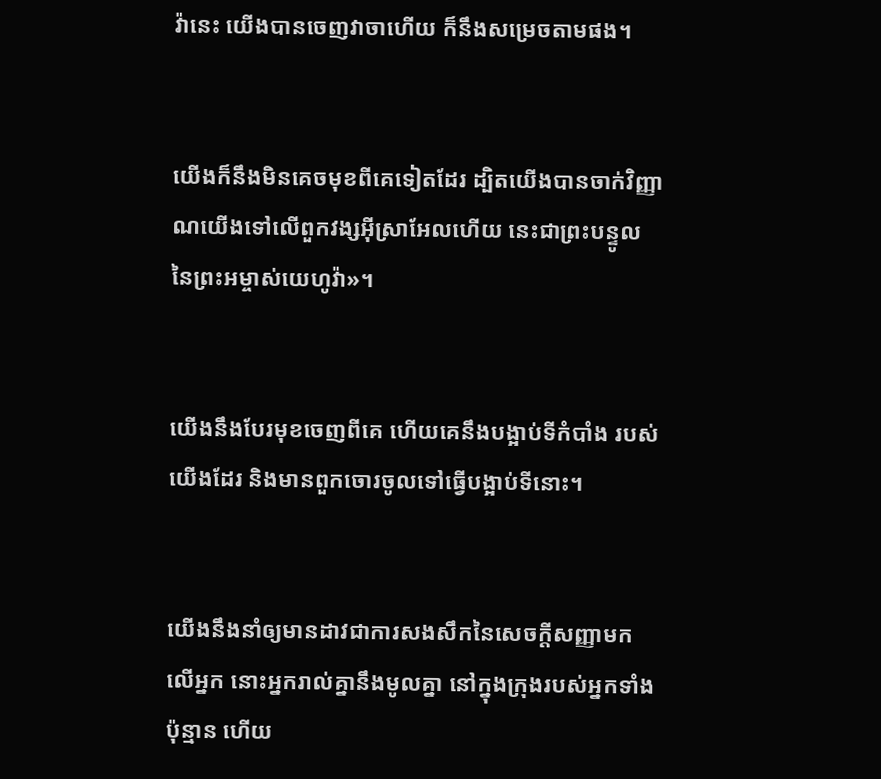វ៉ានេះ យើងបានចេញវាចាហើយ ក៏នឹងសម្រេចតាមផង។


យើងក៏នឹងមិនគេចមុខពីគេទៀតដែរ ដ្បិតយើងបានចាក់វិញ្ញាណយើងទៅលើពួកវង្សអ៊ីស្រា‌អែលហើយ នេះជាព្រះ‌បន្ទូលនៃព្រះ‌អម្ចាស់‌យេហូវ៉ា»។


យើងនឹងបែរមុខចេញពីគេ ហើយគេនឹងបង្អាប់ទីកំបាំង របស់យើងដែរ និងមានពួកចោរចូលទៅធ្វើបង្អាប់ទីនោះ។


យើងនឹងនាំឲ្យមានដាវជាការសង‌សឹកនៃសេចក្ដីសញ្ញាមកលើអ្នក នោះអ្នករាល់គ្នានឹងមូលគ្នា នៅក្នុងក្រុងរបស់អ្នកទាំងប៉ុន្មាន ហើយ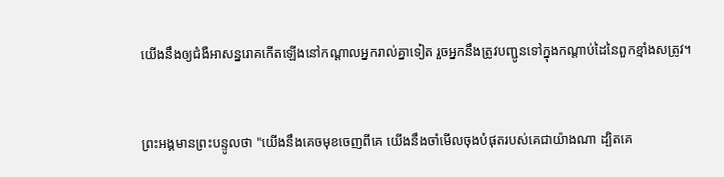យើងនឹងឲ្យជំងឺអាសន្នរោគកើតឡើងនៅកណ្ដាលអ្នករាល់គ្នាទៀត រួចអ្នកនឹងត្រូវបញ្ជូនទៅក្នុងកណ្ដាប់ដៃនៃពួកខ្មាំងសត្រូវ។


ព្រះ‌អង្គមានព្រះ‌បន្ទូលថា "យើងនឹងគេចមុខចេញពីគេ យើងនឹងចាំមើលចុងបំផុតរបស់គេជាយ៉ាងណា ដ្បិតគេ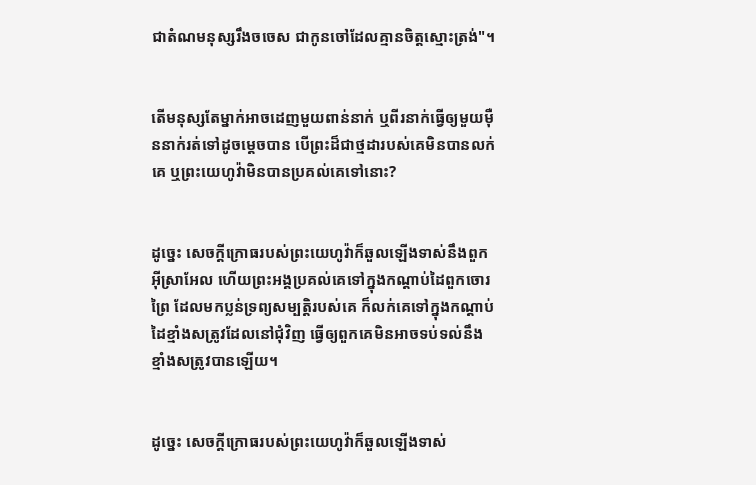ជាតំណមនុស្សរឹងចចេស ជាកូនចៅដែលគ្មានចិត្តស្មោះ‌ត្រង់"។


តើមនុស្សតែម្នាក់អាចដេញមួយពាន់នាក់ ឬពីរនាក់ធ្វើឲ្យមួយម៉ឺននាក់រត់ទៅដូចម្ដេចបាន បើព្រះដ៏ជាថ្មដារបស់គេមិនបានលក់គេ ឬព្រះ‌យេហូវ៉ាមិនបានប្រគល់គេទៅនោះ?


ដូច្នេះ សេចក្ដីក្រោធរបស់ព្រះ‌យេហូវ៉ាក៏ឆួលឡើងទាស់នឹងពួកអ៊ីស្រា‌អែល ហើយព្រះ‌អង្គប្រគល់គេទៅក្នុងកណ្ដាប់ដៃពួកចោរព្រៃ ដែលមកប្លន់ទ្រព្យសម្បត្តិរបស់គេ ក៏លក់គេទៅក្នុងកណ្ដាប់ដៃខ្មាំងសត្រូវដែលនៅជុំ‌វិញ ធ្វើឲ្យពួកគេមិនអាចទប់ទល់នឹងខ្មាំងសត្រូវបានឡើយ។


ដូច្នេះ សេចក្ដីក្រោធរបស់ព្រះ‌យេហូវ៉ាក៏ឆួលឡើងទាស់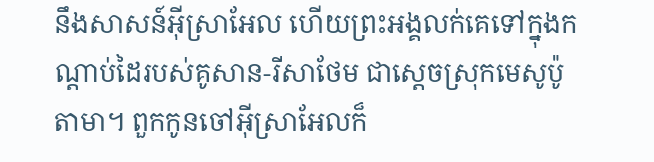នឹងសាសន៍អ៊ីស្រា‌អែល ហើយព្រះ‌អង្គលក់គេទៅក្នុងកណ្ដាប់ដៃរបស់គូសាន-រីសាថែម ជាស្តេចស្រុកមេសូ‌ប៉ូតាមា។ ពួកកូនចៅអ៊ីស្រា‌អែលក៏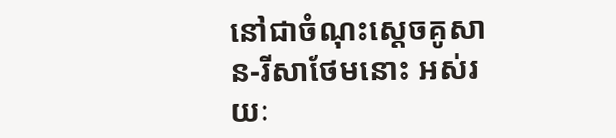នៅជាចំណុះស្តេចគូសាន-រីសា‌ថែមនោះ អស់រយៈ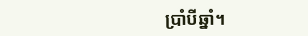ប្រាំបីឆ្នាំ។